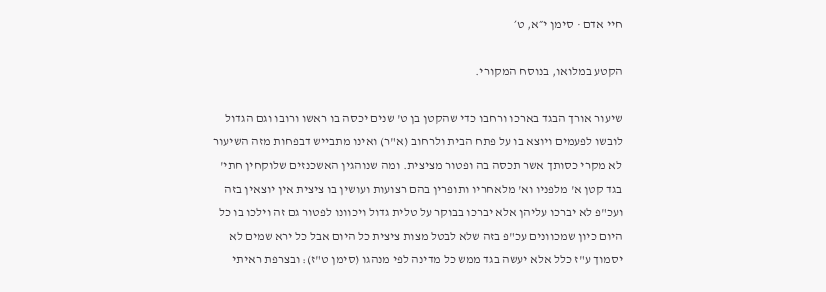חיי אדם · סימן י״א, ט׳

הקטע במלואו, בנוסח המקורי.

שיעור אורך הבגד בארכו ורחבו כדי שהקטן בן ט' שנים יכסה בו ראשו ורובו וגם הגדול לובשו לפעמים ויוצא בו על פתח הבית ולרחוב (א"ר) ואינו מתבייש דבפחות מזה השיעור לא מקרי כסותך אשר תכסה בה ופטור מציצית. ומה שנוהגין האשכנזים שלוקחין חתי' בגד קטן א' מלפניו וא' מלאחריו ותופרין בהם רצועות ועושין בו ציצית אין יוצאין בזה ועכ"פ לא יברכו עליהן אלא יברכו בבוקר על טלית גדול ויכוונו לפטור גם זה וילכו בו כל היום כיון שמכוונים עכ"פ בזה שלא לבטל מצות ציצית כל היום אבל כל ירא שמים לא יסמוך ע"ז כלל אלא יעשה בגד ממש כל מדינה לפי מנהגו (סימן ט"ז): ובצרפת ראיתי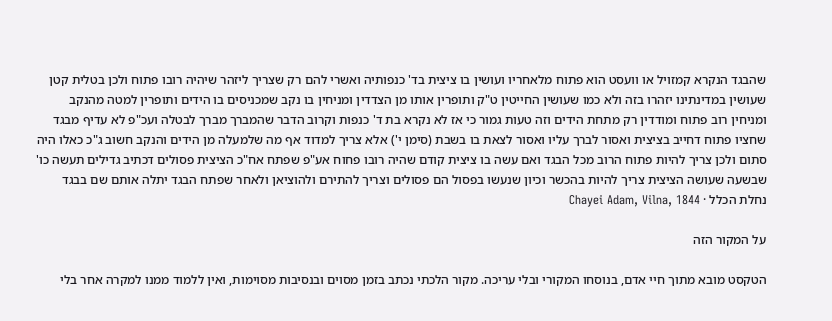שהבגד הנקרא קמזויל או וועסט הוא פתוח מלאחריו ועושין בו ציצית בד' כנפותיה ואשרי להם רק שצריך ליזהר שיהיה רובו פתוח ולכן בטלית קטן שעושין במדינתינו יזהרו בזה ולא כמו שעושין החייטין ט"ק ותופרין אותו מן הצדדין ומניחין בו נקב שמכניסים בו הידים ותופרין למטה מהנקב ומניחין רוב פתוח ומודדין רק מתחת הידים וזה טעות גמור כי אז לא נקרא בת ד' כנפות וקרוב הדבר שהמברך מברך לבטלה ועכ"פ לא עדיף מבגד שחציו פתוח דחייב בציצית ואסור לברך עליו ואסור לצאת בו בשבת (סימן י') אלא צריך למדוד אף מה שלמעלה מן הידים והנקב חשוב ג"כ כאלו היה סתום ולכן צריך להיות פתוח הרוב מכל הבגד ואם עשה בו ציצית קודם שהיה רובו פחוח אע"פ שפתח אח"כ הציצית פסולים דכתיב גדילים תעשה כו' שבשעה שעושה הציצית צריך להיות בהכשר וכיון שנעשו בפסול הם פסולים וצריך להתירם ולהוציאן ולאחר שפתח הבגד יתלה אותם שם בבגד
נחלת הכלל · Chayei Adam, Vilna, 1844

על המקור הזה

הטקסט מובא מתוך חיי אדם, בנוסחו המקורי ובלי עריכה. מקור הלכתי נכתב בזמן מסוים ובנסיבות מסוימות, ואין ללמוד ממנו למקרה אחר בלי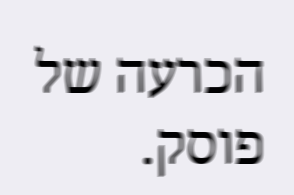הכרעה של פוסק.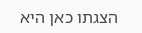הצגתו כאן היא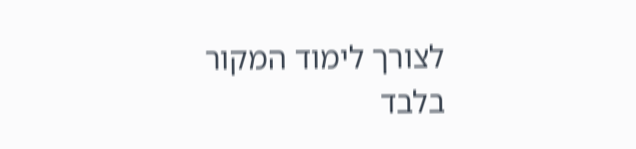לצורך לימוד המקור בלבד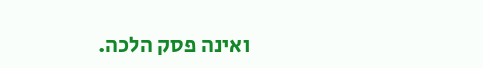ואינה פסק הלכה.